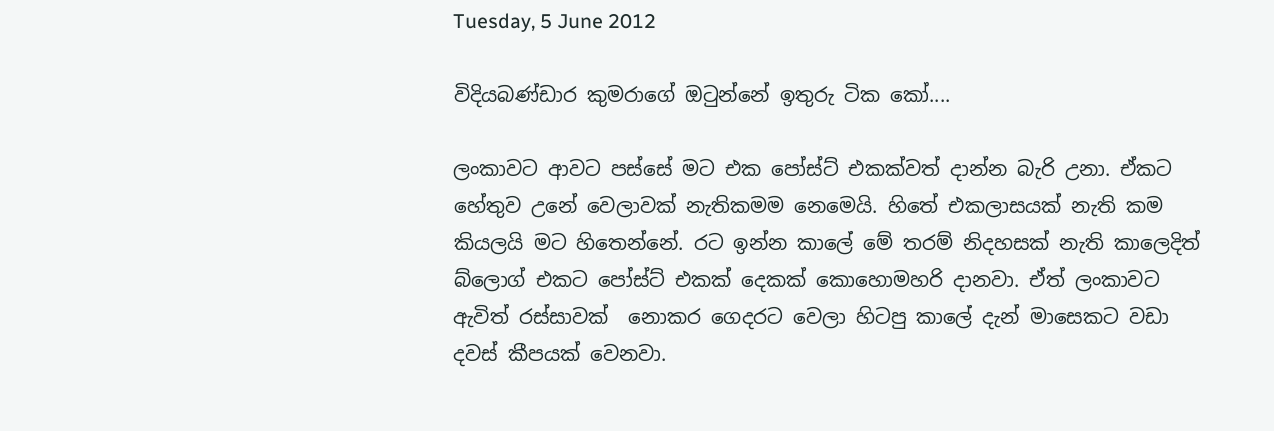Tuesday, 5 June 2012

විදියබණ්ඩාර කුමරාගේ ඔටුන්නේ ඉතුරු ටික කෝ....

ලංකාවට ආවට පස්සේ මට එක පෝස්ට් එකක්වත් දාන්න බැරි උනා. ඒකට හේතුව උනේ වෙලාවක් නැතිකමම නෙමෙයි. හිතේ එකලාසයක් නැති කම කියලයි මට හිතෙන්නේ. රට ඉන්න කාලේ මේ තරම් නිදහසක් නැති කාලෙදිත් බ්ලොග් එකට පෝස්ට් එකක් දෙකක් කොහොමහරි දානවා. ඒත් ලංකාවට ඇවිත් රස්සාවක්  නොකර ගෙදරට වෙලා හිටපු කාලේ දැන් මාසෙකට වඩා දවස් කීපයක් වෙනවා.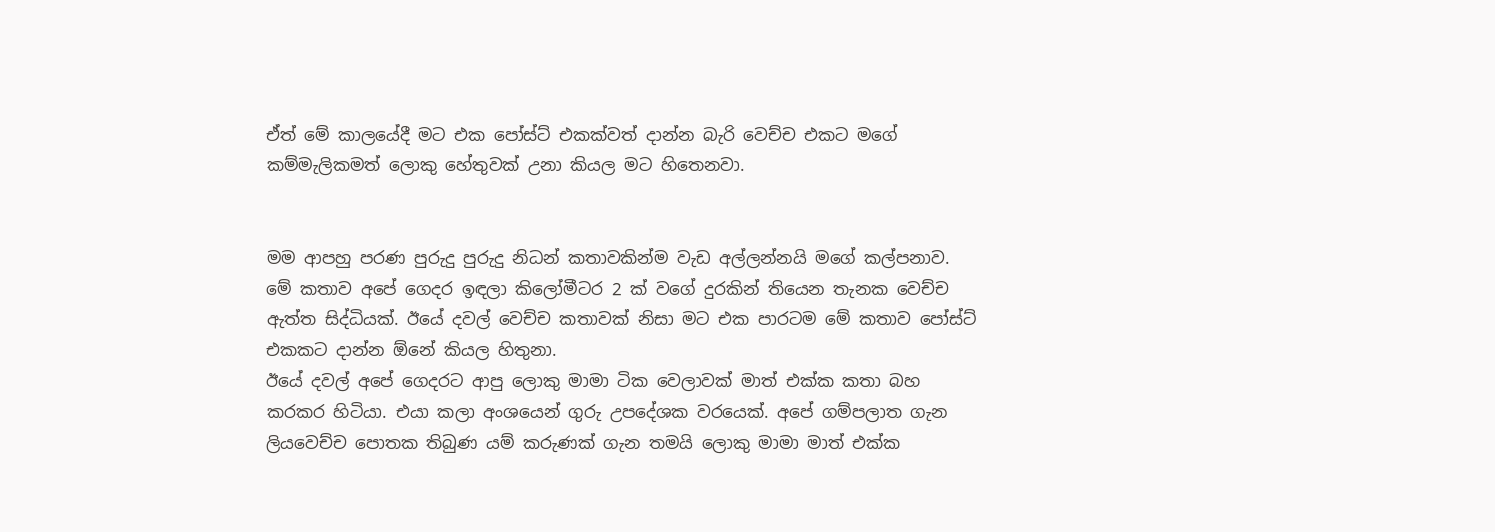ඒත් මේ කාලයේදී මට එක පෝස්ට් එකක්වත් දාන්න බැරි වෙච්ච එකට මගේ කම්මැලිකමත් ලොකු හේතුවක් උනා කියල මට හිතෙනවා.


මම ආපහු පරණ පුරුදු පුරුදු නිධන් කතාවකින්ම වැඩ අල්ලන්නයි මගේ කල්පනාව. මේ කතාව අපේ ගෙදර ඉඳලා කිලෝමීටර 2 ක් වගේ දුරකින් තියෙන තැනක වෙච්ච ඇත්ත සිද්ධියක්. ඊයේ දවල් වෙච්ච කතාවක් නිසා මට එක පාරටම මේ කතාව පෝස්ට් එකකට දාන්න ඕනේ කියල හිතුනා.
ඊයේ දවල් අපේ ගෙදරට ආපු ලොකු මාමා ටික වෙලාවක් මාත් එක්ක කතා බහ කරකර හිටියා. එයා කලා අංශයෙන් ගුරු උපදේශක වරයෙක්. අපේ ගම්පලාත ගැන ලියවෙච්ච පොතක තිබුණ යම් කරුණක් ගැන තමයි ලොකු මාමා මාත් එක්ක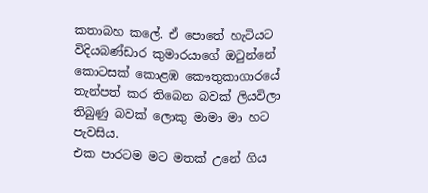කතාබහ කලේ. ඒ පොතේ හැටියට විදියබණ්ඩාර කුමාරයාගේ ඔටුන්නේ කොටසක් කොළඹ කෞතුකාගාරයේ තැන්පත් කර තිබෙන බවක් ලියවිලා තිබුණු බවක් ලොකු මාමා මා හට පැවසිය.
එක පාරටම මට මතක් උනේ ගිය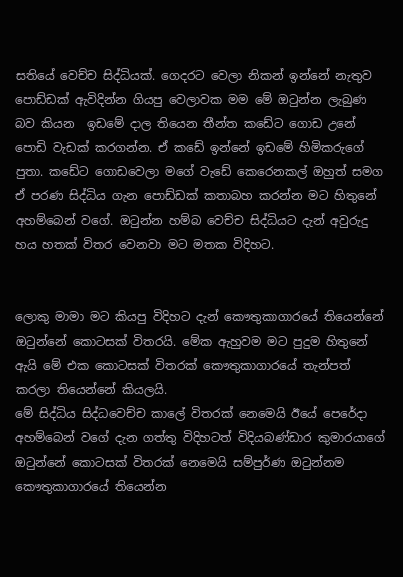සතියේ වෙච්ච සිද්ධියක්. ගෙදරට වෙලා නිකන් ඉන්නේ නැතුව පොඩ්ඩක් ඇවිදින්න ගියපු වෙලාවක මම මේ ඔටුන්න ලැබුණ බව කියන  ඉඩමේ දාල තියෙන තීන්ත කඩේට ගොඩ උනේ පොඩි වැඩක් කරගන්න. ඒ කඩේ ඉන්නේ ඉඩමේ හිමිකරුගේ පුතා. කඩේට ගොඩවෙලා මගේ වැඩේ කෙරෙනකල් ඔහුත් සමග ඒ පරණ සිද්ධිය ගැන පොඩ්ඩක් කතාබහ කරන්න මට හිතුනේ අහම්බෙන් වගේ. ඔටුන්න හම්බ වෙච්ච සිද්ධියට දැන් අවුරුදු හය හතක් විතර වෙනවා මට මතක විදිහට.


ලොකු මාමා මට කියපු විදිහට දැන් කෞතුකාගාරයේ තියෙන්නේ ඔටුන්නේ කොටසක් විතරයි. මේක ඇහුවම මට පුදුම හිතුනේ ඇයි මේ එක කොටසක් විතරක් කෞතුකාගාරයේ තැන්පත් කරලා තියෙන්නේ කියලයි.
මේ සිද්ධිය සිද්ධවෙච්ච කාලේ විතරක් නෙමෙයි ඊයේ පෙරේදා අහම්බෙන් වගේ දැන ගත්තු විදිහටත් විදියබණ්ඩාර කුමාරයාගේ ඔටුන්නේ කොටසක් විතරක් නෙමෙයි සම්පුර්ණ ඔටුන්නම කෞතුකාගාරයේ තියෙන්න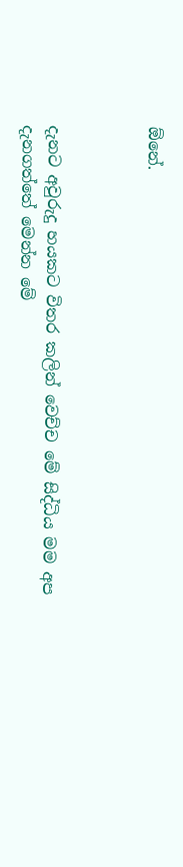ඕනේ.



දැනට අවුරුදු හයකට විතර කලින් වෙච්ච මේ සිද්ධිය මම අප දැනගත්තේ මෙන්න මේ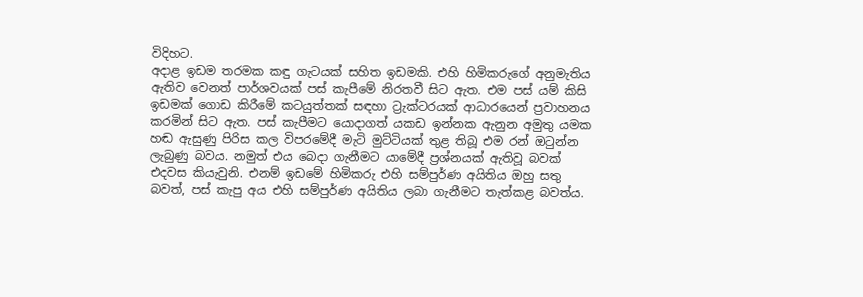විදිහට.
අදාළ ඉඩම තරමක කඳු ගැටයක් සහිත ඉඩමකි. එහි හිමිකරුගේ අනුමැතිය ඇතිව වෙනත් පාර්ශවයක් පස් කැපීමේ නිරතවී සිට ඇත. එම පස් යම් කිසි ඉඩමක් ගොඩ කිරීමේ කටයුත්තක් සඳහා ට්‍රැක්ටරයක් ආධාරයෙන් ප්‍රවාහනය කරමින් සිට ඇත. පස් කැපීමට යොදාගත් යකඩ ඉන්නක ඇනුන අමුතු යමක හඬ ඇසුණු පිරිස කල විපරමේදී මැටි මුට්ටියක් තුළ තිබූ එම රන් ඔටුන්න ලැබුණු බවය. නමුත් එය බෙදා ගැනීමට යාමේදී ප්‍රශ්නයක් ඇතිවූ බවක් එදවස කියැවුනි. එනම් ඉඩමේ හිමිකරු එහි සම්පුර්ණ අයිතිය ඔහු සතු බවත්, පස් කැපු අය එහි සම්පුර්ණ අයිතිය ලබා ගැනීමට තැත්කළ බවත්ය.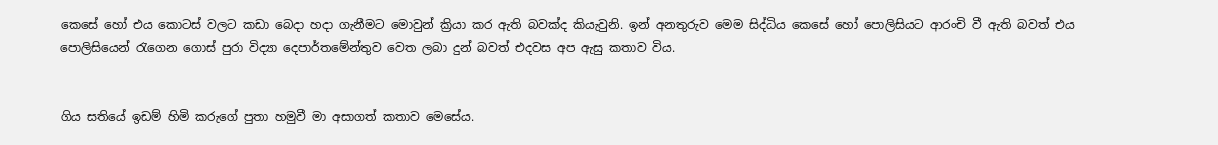කෙසේ හෝ එය කොටස් වලට කඩා බෙදා හදා ගැනීමට මොවුන් ක්‍රියා කර ඇති බවක්ද කියැවුනි. ඉන් අනතුරුව මෙම සිද්ධිය කෙසේ හෝ පොලිසියට ආරංචි වී ඇති බවත් එය පොලිසියෙන් රැගෙන ගොස් පුරා විද්‍යා දෙපාර්තමේන්තුව වෙත ලබා දුන් බවත් එදවස අප ඇසු කතාව විය.


ගිය සතියේ ඉඩම් හිමි කරුගේ පුතා හමුවී මා අසාගත් කතාව මෙසේය.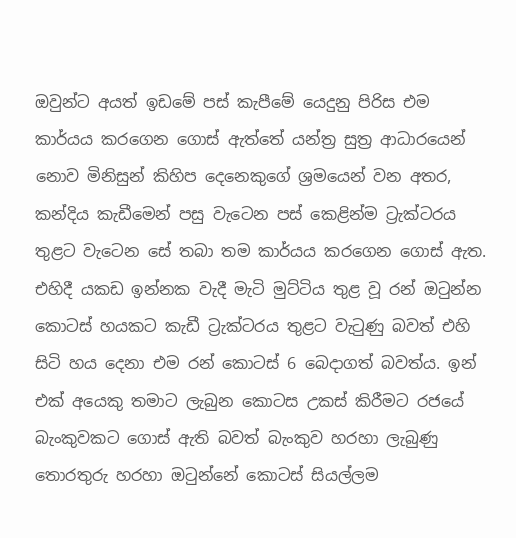ඔවුන්ට අයත් ඉඩමේ පස් කැපීමේ යෙදුනු පිරිස එම කාර්යය කරගෙන ගොස් ඇත්තේ යන්ත්‍ර සුත්‍ර ආධාරයෙන් නොව මිනිසුන් කිහිප දෙනෙකුගේ ශ්‍රමයෙන් වන අතර, කන්දිය කැඩීමෙන් පසු වැටෙන පස් කෙළින්ම ට්‍රැක්ටරය තුළට වැටෙන සේ තබා තම කාර්යය කරගෙන ගොස් ඇත. එහිදී යකඩ ඉන්නක වැදී මැටි මුට්ටිය තුළ වූ රන් ඔටුන්න කොටස් හයකට කැඩී ට්‍රැක්ටරය තුළට වැටුණු බවත් එහි සිටි හය දෙනා එම රන් කොටස් 6 බෙදාගත් බවත්ය. ඉන් එක් අයෙකු තමාට ලැබුන කොටස උකස්‌ කිරීමට රජයේ බැංකුවකට ගොස් ඇති බවත් බැංකුව හරහා ලැබුණු තොරතුරු හරහා ඔටුන්නේ කොටස් සියල්ලම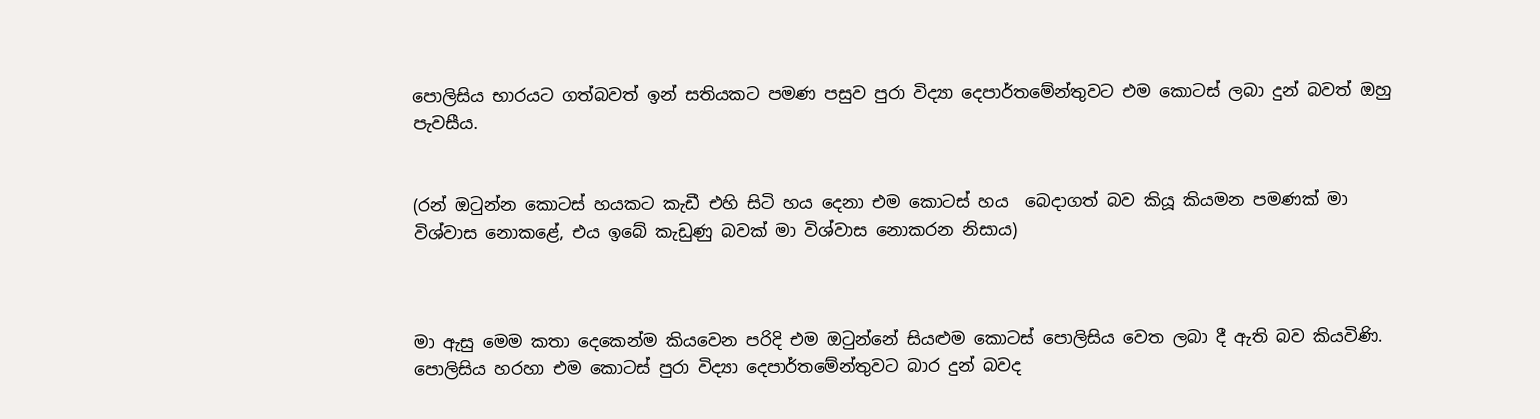පොලිසිය භාරයට ගත්බවත් ඉන් සතියකට පමණ පසුව පුරා විද්‍යා දෙපාර්තමේන්තුවට එම කොටස් ලබා දුන් බවත් ඔහු පැවසීය.


(රන් ඔටුන්න කොටස් හයකට කැඩී එහි සිටි හය දෙනා එම කොටස් හය  බෙදාගත් බව කියූ කියමන පමණක් මා විශ්වාස නොකළේ, එය ඉබේ කැඩුණු බවක් මා විශ්වාස නොකරන නිසාය)



මා ඇසු මෙම කතා දෙකෙන්ම කියවෙන පරිදි එම ඔටුන්නේ සියළුම කොටස් පොලිසිය වෙත ලබා දී ඇති බව කියවිණි. පොලිසිය හරහා එම කොටස් පුරා විද්‍යා දෙපාර්තමේන්තුවට බාර දුන් බවද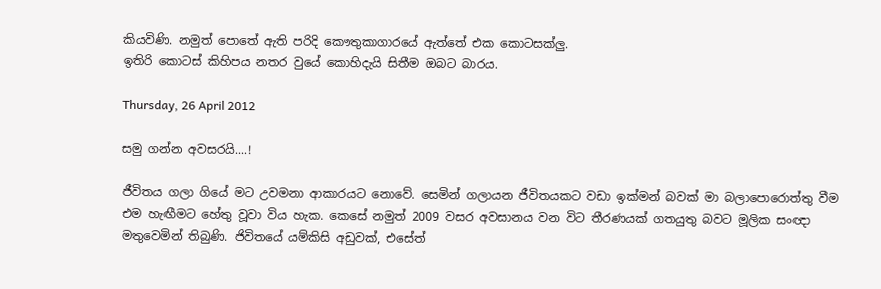කියවිණි. නමුත් පොතේ ඇති පරිදි කෞතුකාගාරයේ ඇත්තේ එක කොටසක්ලු.
ඉතිරි කොටස් කිහිපය නතර වුයේ කොහිදැයි සිතීම ඔබට බාරය.

Thursday, 26 April 2012

සමු ගන්න අවසරයි....!

ජීවිතය ගලා ගියේ මට උවමනා ආකාරයට නොවේ. සෙමින් ගලායන ජීවිතයකට වඩා ඉක්මන් බවක් මා බලාපොරොත්තු වීම එම හැඟීමට හේතු වූවා විය හැක. කෙසේ නමුත් 2009 වසර අවසානය වන විට තීරණයක් ගතයුතු බවට මූලික සංඥා මතුවෙමින් තිබුණි. ජිවිතයේ යම්කිසි අඩුවක්, එසේත්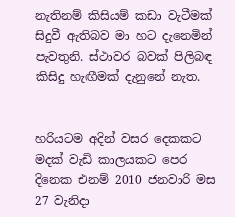නැතිනම් කිසියම් කඩා වැටීමක් සිදුවී ඇතිබව මා හට දැනෙමින් පැවතුනි. ස්ථාවර බවක් පිලිබඳ කිසිදු හැඟීමක් දැනුනේ නැත.


හරියටම අදින් වසර දෙකකට මදක් වැඩි කාලයකට පෙර දිනෙක එනම් 2010 ජනවාරි මස 27 වැනිදා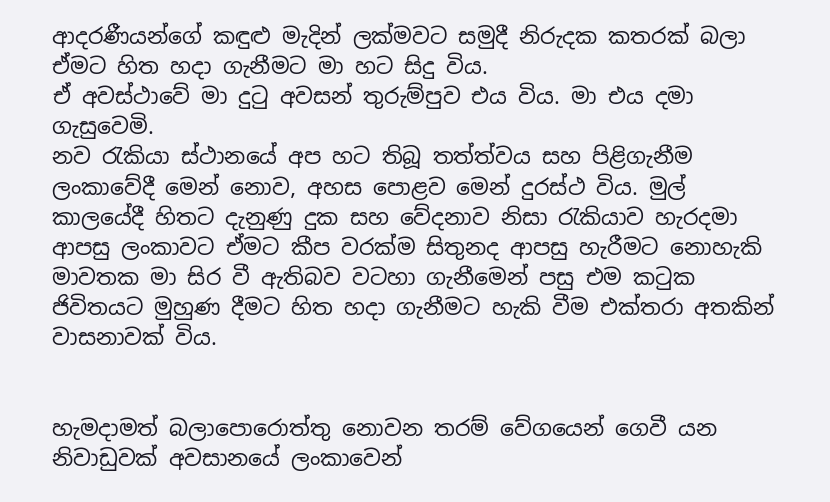ආදරණීයන්ගේ කඳුළු මැදින් ලක්මවට සමුදී නිරුදක කතරක් බලා ඒමට හිත හදා ගැනීමට මා හට සිදු විය.
ඒ අවස්ථාවේ මා දුටු අවසන් තුරුම්පුව එය විය. මා එය දමා ගැසුවෙමි.
නව රැකියා ස්ථානයේ අප හට තිබූ තත්ත්වය සහ පිළිගැනීම ලංකාවේදී මෙන් නොව, අහස පොළව මෙන් දුරස්ථ විය. මුල් කාලයේදී හිතට දැනුණු දුක සහ වේදනාව නිසා රැකියාව හැරදමා ආපසු ලංකාවට ඒමට කීප වරක්ම සිතුනද ආපසු හැරීමට නොහැකි මාවතක මා සිර වී ඇතිබව වටහා ගැනීමෙන් පසු එම කටුක ජිවිතයට මුහුණ දීමට හිත හදා ගැනීමට හැකි වීම එක්තරා අතකින් වාසනාවක් විය.


හැමදාමත් බලාපොරොත්තු නොවන තරම් වේගයෙන් ගෙවී යන නිවාඩුවක් අවසානයේ ලංකාවෙන්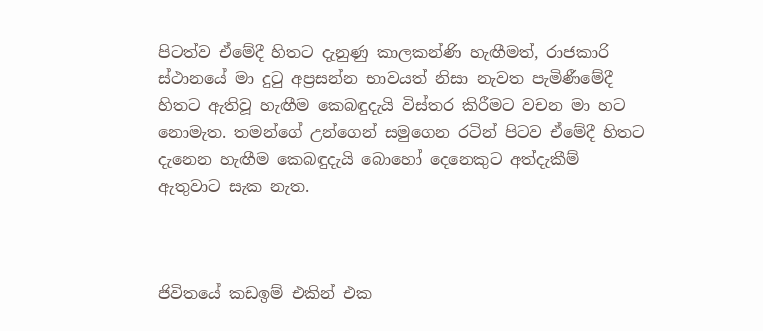පිටත්ව ඒමේදී හිතට දැනුණු කාලකන්ණි හැඟීමත්, රාජකාරි ස්ථානයේ මා දුටු අප්‍රසන්න භාවයත් නිසා නැවත පැමිණීමේදී හිතට ඇතිවූ හැඟීම කෙබඳුදැයි විස්තර කිරීමට වචන මා හට නොමැත. තමන්ගේ උන්ගෙන් සමුගෙන රටින් පිටව ඒමේදී හිතට දැනෙන හැඟීම කෙබඳුදැයි බොහෝ දෙනෙකුට අත්දැකීම් ඇතුවාට සැක නැත.



ජිවිතයේ කඩඉම් එකින් එක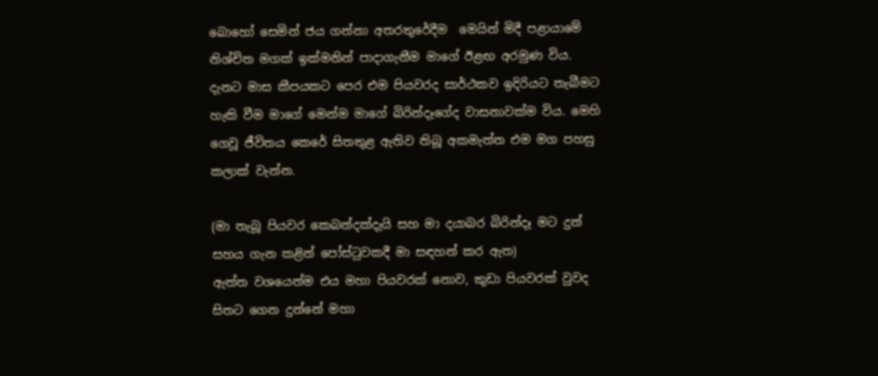බොහෝ සෙමින් ජය ගන්නා අතරතුරේදීම  මෙයින් මිදී පළායාමේ නිශ්චිත මගක් ඉක්මනින් පාදාගැනීම මාගේ ඊළඟ අරමුණ විය.
දැනට මාස කීපයකට පෙර එම පියවරද සාර්ථකව ඉදිරියට තැබීමට හැකි වීම මාගේ මෙන්ම මාගේ බිරින්දෑගේද වාසනාවක්ම විය. මෙහි ගෙවූ ජීවිතය කෙරේ සිතතුළ ඇතිව තිබූ අකමැත්ත එම මග පහසු කලාක් වැන්න.

(මා තැබූ පියවර කෙබන්දක්දැයි සහ මා දයාබර බිරින්දෑ මට දුන් සහය ගැන කළින් පෝස්ටුවකදී මා සඳහන් කර ඇත)
ඇත්ත වශයෙන්ම එය මහා පියවරක් නොව, කුඩා පියවරක් වුවද සිතට ගෙන දුන්නේ මහා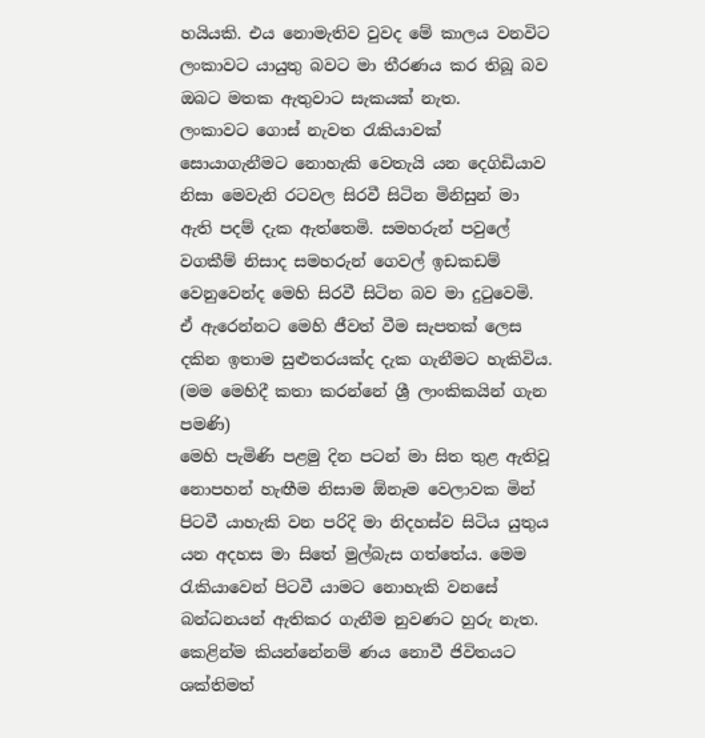හයියකි. එය නොමැතිව වුවද මේ කාලය වනවිට ලංකාවට යායුතු බවට මා තීරණය කර තිබූ බව ඔබට මතක ඇතුවාට සැකයක් නැත.
ලංකාවට ගොස් නැවත රැකියාවක් සොයාගැනීමට නොහැකි වෙතැයි යන දෙගිඩියාව නිසා මෙවැනි රටවල සිරවී සිටින මිනිසුන් මා ඇති පදම් දැක ඇත්තෙමි. සමහරුන් පවුලේ වගකීම් නිසාද සමහරුන් ගෙවල් ඉඩකඩම් වෙනුවෙන්ද මෙහි සිරවී සිටින බව මා දුටුවෙමි. ඒ ඇරෙන්නට මෙහි ජීවත් වීම සැපතක් ලෙස දකින ඉතාම සුළුතරයක්ද දැක ගැනීමට හැකිවිය. (මම මෙහිදී කතා කරන්නේ ශ්‍රී ලාංකිකයින් ගැන පමණි)
මෙහි පැමිණි පළමු දින පටන් මා සිත තුළ ඇතිවූ නොපහන් හැඟීම නිසාම ඕනෑම වෙලාවක මින් පිටවී යාහැකි වන පරිදි මා නිදහස්ව සිටිය යුතුය යන අදහස මා සිතේ මුල්බැස ගත්තේය. මෙම රැකියාවෙන් පිටවී යාමට නොහැකි වනසේ බන්ධනයන් ඇතිකර ගැනීම නුවණට හුරු නැත. කෙළින්ම කියන්නේනම් ණය නොවී ජිවිතයට ශක්තිමත්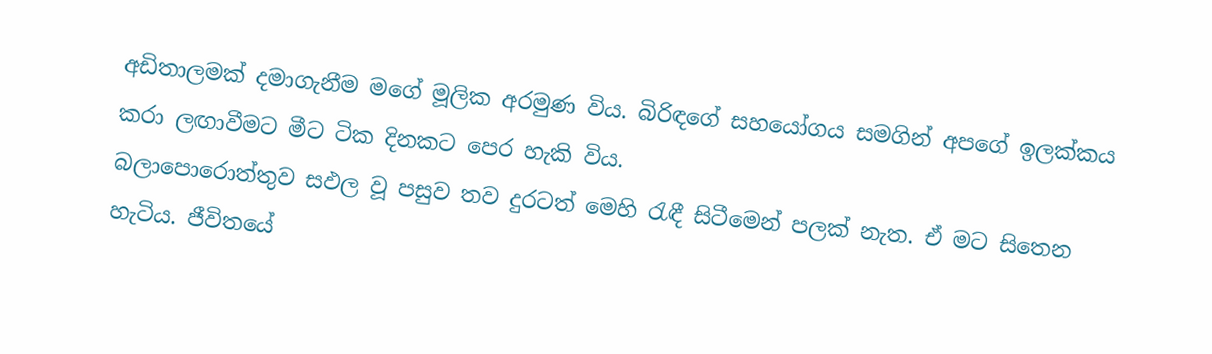අඩිතාලමක් දමාගැනීම මගේ මූලික අරමුණ විය. බිරිඳගේ සහයෝගය සමගින් අපගේ ඉලක්කය කරා ලඟාවීමට මීට ටික දිනකට පෙර හැකි විය.
බලාපොරොත්තුව සඵල වූ පසුව තව දුරටත් මෙහි රැඳී සිටීමෙන් පලක් නැත. ඒ මට සිතෙන හැටිය. ජීවිතයේ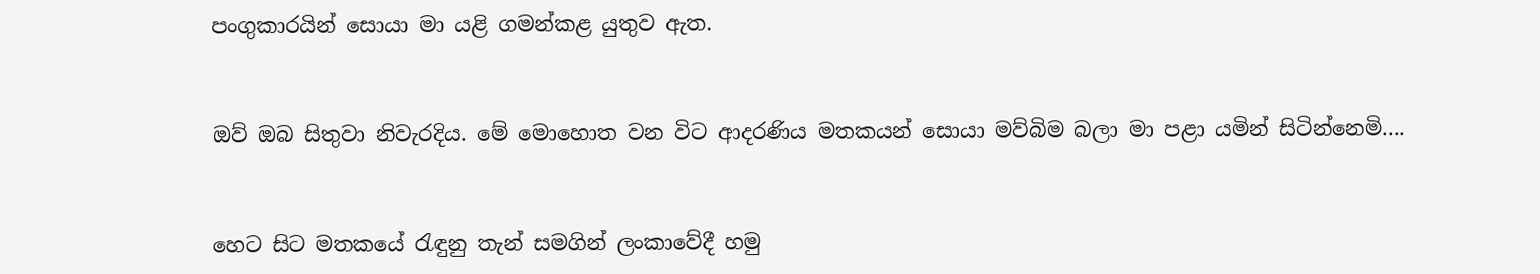පංගුකාරයින් සොයා මා යළි ගමන්කළ යුතුව ඇත.


ඔව් ඔබ සිතුවා නිවැරදිය. මේ මොහොත වන විට ආදරණිය මතකයන් සොයා මව්බිම බලා මා පළා යමින් සිටින්නෙමි....


හෙට සිට මතකයේ රැඳුනු තැන් සමගින් ලංකාවේදී හමු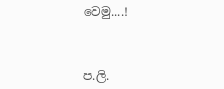වෙමු....!



ප.ලි.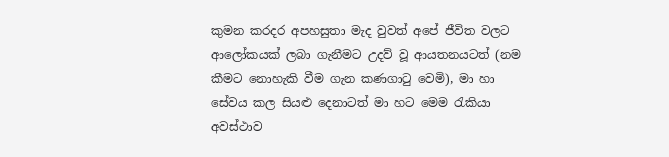කුමන කරදර අපහසුතා මැද වුවත් අපේ ජීවිත වලට ආලෝකයක් ලබා ගැනීමට උදව් වූ ආයතනයටත් (නම කීමට නොහැකි වීම ගැන කණගාටු වෙමි), මා හා සේවය කල සියළු දෙනාටත් මා හට මෙම රැකියා අවස්ථාව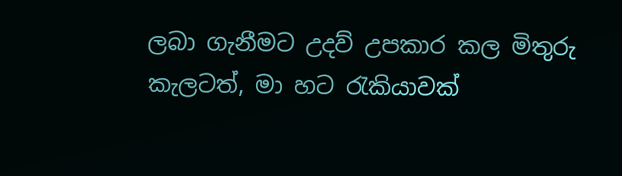ලබා ගැනීමට උදව් උපකාර කල මිතුරු කැලටත්, මා හට රැකියාවක්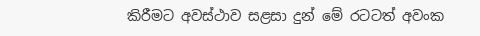කිරීමට අවස්ථාව සළසා දුන් මේ රටටත් අවංක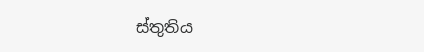ස්තුතිය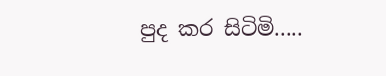පුද කර සිටිමි.....